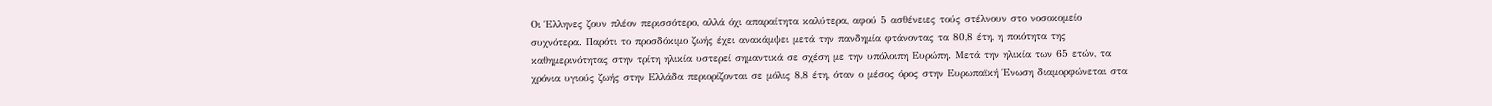Οι Έλληνες ζουν πλέον περισσότερο, αλλά όχι απαραίτητα καλύτερα, αφού 5 ασθένειες τούς στέλνουν στο νοσοκομείο συχνότερα. Παρότι το προσδόκιμο ζωής έχει ανακάμψει μετά την πανδημία φτάνοντας τα 80,8 έτη, η ποιότητα της καθημερινότητας στην τρίτη ηλικία υστερεί σημαντικά σε σχέση με την υπόλοιπη Ευρώπη. Μετά την ηλικία των 65 ετών, τα χρόνια υγιούς ζωής στην Ελλάδα περιορίζονται σε μόλις 8,8 έτη, όταν ο μέσος όρος στην Ευρωπαϊκή Ένωση διαμορφώνεται στα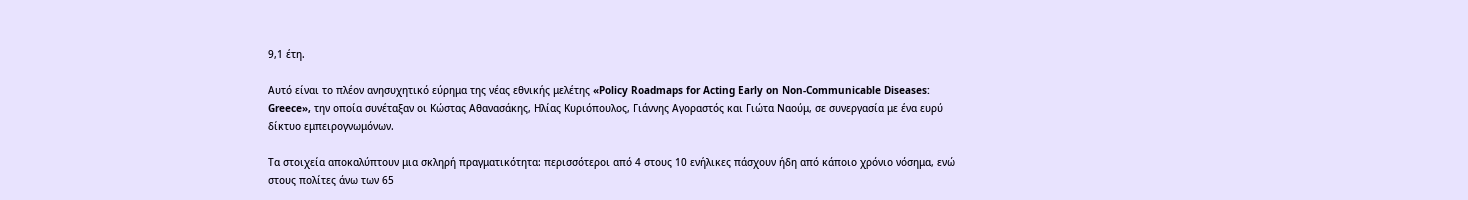9,1 έτη.

Αυτό είναι το πλέον ανησυχητικό εύρημα της νέας εθνικής μελέτης «Policy Roadmaps for Acting Early on Non-Communicable Diseases: Greece», την οποία συνέταξαν οι Κώστας Αθανασάκης, Ηλίας Κυριόπουλος, Γιάννης Αγοραστός και Γιώτα Ναούμ, σε συνεργασία με ένα ευρύ δίκτυο εμπειρογνωμόνων.

Τα στοιχεία αποκαλύπτουν μια σκληρή πραγματικότητα: περισσότεροι από 4 στους 10 ενήλικες πάσχουν ήδη από κάποιο χρόνιο νόσημα, ενώ στους πολίτες άνω των 65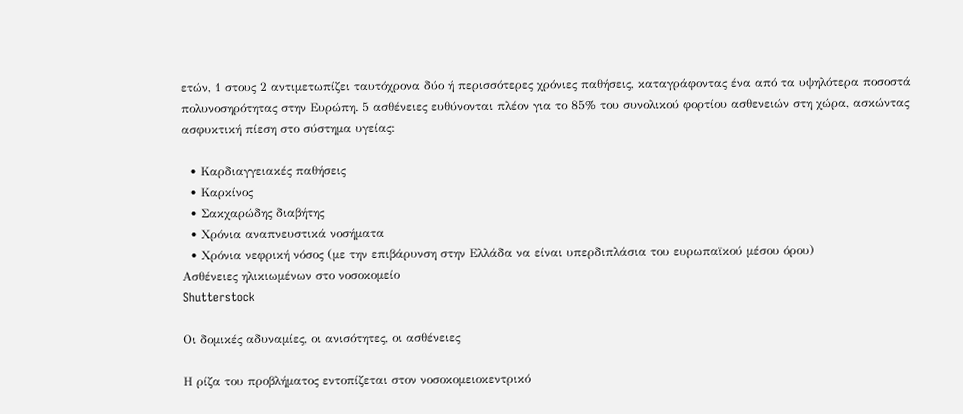ετών, 1 στους 2 αντιμετωπίζει ταυτόχρονα δύο ή περισσότερες χρόνιες παθήσεις, καταγράφοντας ένα από τα υψηλότερα ποσοστά πολυνοσηρότητας στην Ευρώπη. 5 ασθένειες ευθύνονται πλέον για το 85% του συνολικού φορτίου ασθενειών στη χώρα, ασκώντας ασφυκτική πίεση στο σύστημα υγείας:

  • Καρδιαγγειακές παθήσεις
  • Καρκίνος
  • Σακχαρώδης διαβήτης
  • Χρόνια αναπνευστικά νοσήματα
  • Χρόνια νεφρική νόσος (με την επιβάρυνση στην Ελλάδα να είναι υπερδιπλάσια του ευρωπαϊκού μέσου όρου)
Ασθένειες ηλικιωμένων στο νοσοκομείο
Shutterstock

Οι δομικές αδυναμίες, οι ανισότητες, οι ασθένειες

Η ρίζα του προβλήματος εντοπίζεται στον νοσοκομειοκεντρικό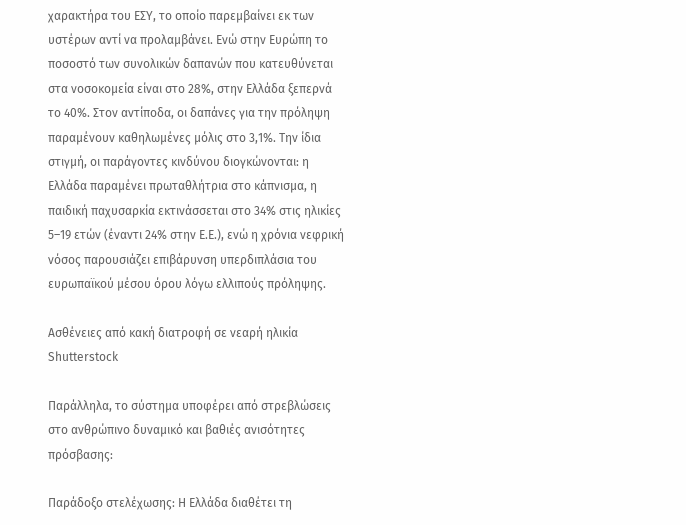χαρακτήρα του ΕΣΥ, το οποίο παρεμβαίνει εκ των υστέρων αντί να προλαμβάνει. Ενώ στην Ευρώπη το ποσοστό των συνολικών δαπανών που κατευθύνεται στα νοσοκομεία είναι στο 28%, στην Ελλάδα ξεπερνά το 40%. Στον αντίποδα, οι δαπάνες για την πρόληψη παραμένουν καθηλωμένες μόλις στο 3,1%. Την ίδια στιγμή, οι παράγοντες κινδύνου διογκώνονται: η Ελλάδα παραμένει πρωταθλήτρια στο κάπνισμα, η παιδική παχυσαρκία εκτινάσσεται στο 34% στις ηλικίες 5–19 ετών (έναντι 24% στην Ε.Ε.), ενώ η χρόνια νεφρική νόσος παρουσιάζει επιβάρυνση υπερδιπλάσια του ευρωπαϊκού μέσου όρου λόγω ελλιπούς πρόληψης.

Ασθένειες από κακή διατροφή σε νεαρή ηλικία
Shutterstock

Παράλληλα, το σύστημα υποφέρει από στρεβλώσεις στο ανθρώπινο δυναμικό και βαθιές ανισότητες πρόσβασης:

Παράδοξο στελέχωσης: Η Ελλάδα διαθέτει τη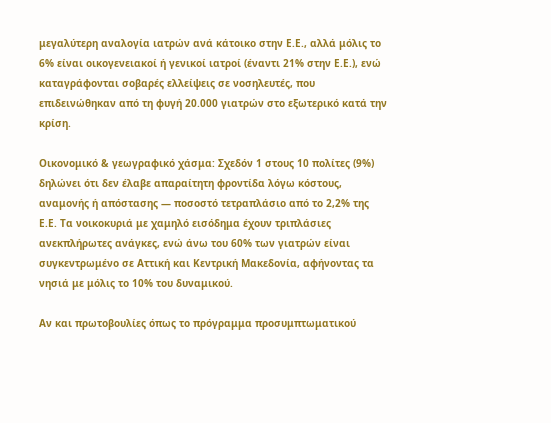μεγαλύτερη αναλογία ιατρών ανά κάτοικο στην Ε.Ε., αλλά μόλις το 6% είναι οικογενειακοί ή γενικοί ιατροί (έναντι 21% στην Ε.Ε.), ενώ καταγράφονται σοβαρές ελλείψεις σε νοσηλευτές, που επιδεινώθηκαν από τη φυγή 20.000 γιατρών στο εξωτερικό κατά την κρίση.

Οικονομικό & γεωγραφικό χάσμα: Σχεδόν 1 στους 10 πολίτες (9%) δηλώνει ότι δεν έλαβε απαραίτητη φροντίδα λόγω κόστους, αναμονής ή απόστασης — ποσοστό τετραπλάσιο από το 2,2% της Ε.Ε. Τα νοικοκυριά με χαμηλό εισόδημα έχουν τριπλάσιες ανεκπλήρωτες ανάγκες, ενώ άνω του 60% των γιατρών είναι συγκεντρωμένο σε Αττική και Κεντρική Μακεδονία, αφήνοντας τα νησιά με μόλις το 10% του δυναμικού.

Αν και πρωτοβουλίες όπως το πρόγραμμα προσυμπτωματικού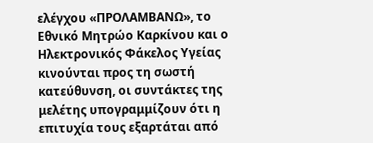ελέγχου «ΠΡΟΛΑΜΒΑΝΩ», το Εθνικό Μητρώο Καρκίνου και ο Ηλεκτρονικός Φάκελος Υγείας κινούνται προς τη σωστή κατεύθυνση, οι συντάκτες της μελέτης υπογραμμίζουν ότι η επιτυχία τους εξαρτάται από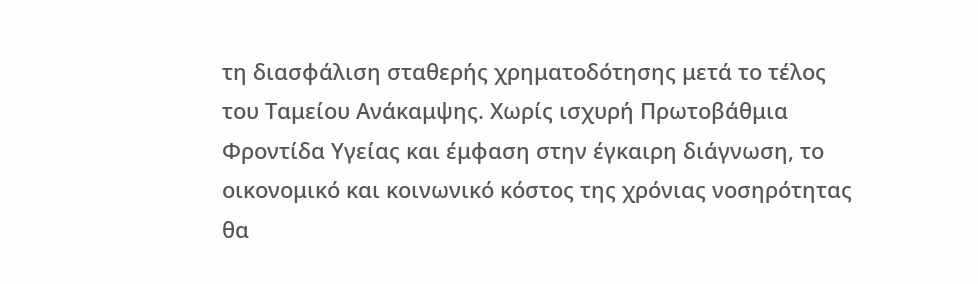τη διασφάλιση σταθερής χρηματοδότησης μετά το τέλος του Ταμείου Ανάκαμψης. Χωρίς ισχυρή Πρωτοβάθμια Φροντίδα Υγείας και έμφαση στην έγκαιρη διάγνωση, το οικονομικό και κοινωνικό κόστος της χρόνιας νοσηρότητας θα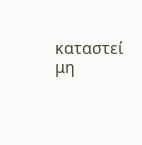καταστεί μη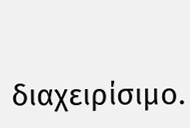διαχειρίσιμο.